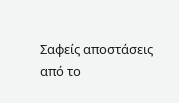Σαφείς αποστάσεις από το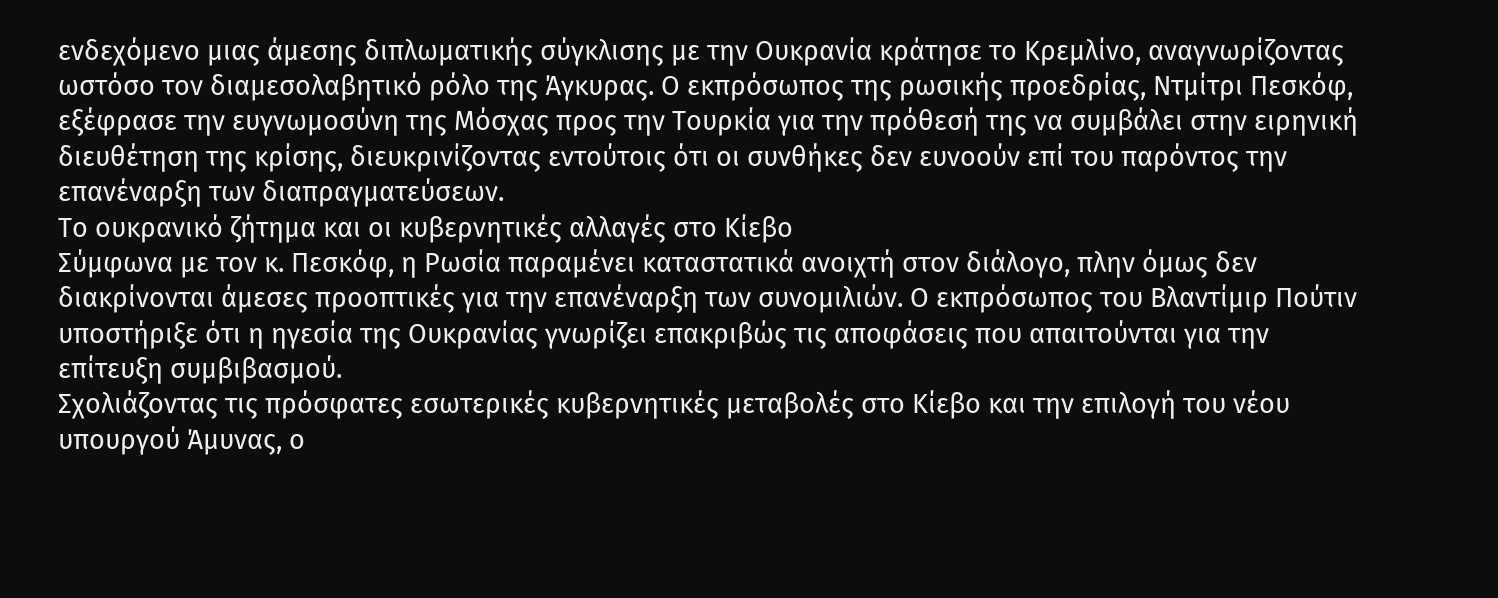ενδεχόμενο μιας άμεσης διπλωματικής σύγκλισης με την Ουκρανία κράτησε το Κρεμλίνο, αναγνωρίζοντας ωστόσο τον διαμεσολαβητικό ρόλο της Άγκυρας. Ο εκπρόσωπος της ρωσικής προεδρίας, Ντμίτρι Πεσκόφ, εξέφρασε την ευγνωμοσύνη της Μόσχας προς την Τουρκία για την πρόθεσή της να συμβάλει στην ειρηνική διευθέτηση της κρίσης, διευκρινίζοντας εντούτοις ότι οι συνθήκες δεν ευνοούν επί του παρόντος την επανέναρξη των διαπραγματεύσεων.
Το ουκρανικό ζήτημα και οι κυβερνητικές αλλαγές στο Κίεβο
Σύμφωνα με τον κ. Πεσκόφ, η Ρωσία παραμένει καταστατικά ανοιχτή στον διάλογο, πλην όμως δεν διακρίνονται άμεσες προοπτικές για την επανέναρξη των συνομιλιών. Ο εκπρόσωπος του Βλαντίμιρ Πούτιν υποστήριξε ότι η ηγεσία της Ουκρανίας γνωρίζει επακριβώς τις αποφάσεις που απαιτούνται για την επίτευξη συμβιβασμού.
Σχολιάζοντας τις πρόσφατες εσωτερικές κυβερνητικές μεταβολές στο Κίεβο και την επιλογή του νέου υπουργού Άμυνας, ο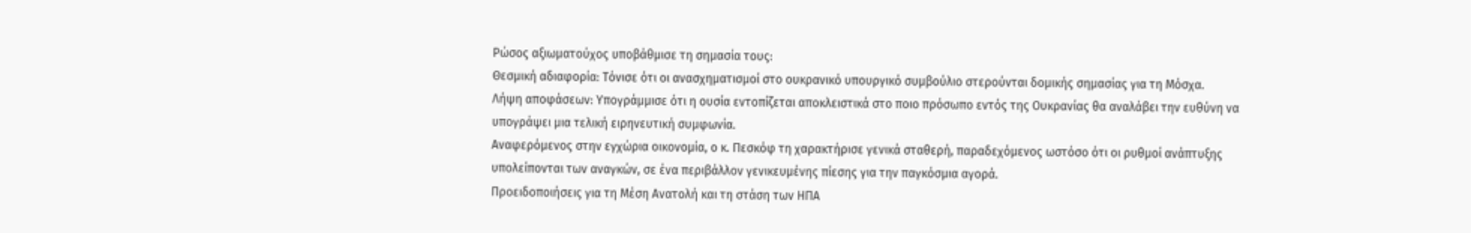Ρώσος αξιωματούχος υποβάθμισε τη σημασία τους:
Θεσμική αδιαφορία: Τόνισε ότι οι ανασχηματισμοί στο ουκρανικό υπουργικό συμβούλιο στερούνται δομικής σημασίας για τη Μόσχα.
Λήψη αποφάσεων: Υπογράμμισε ότι η ουσία εντοπίζεται αποκλειστικά στο ποιο πρόσωπο εντός της Ουκρανίας θα αναλάβει την ευθύνη να υπογράψει μια τελική ειρηνευτική συμφωνία.
Αναφερόμενος στην εγχώρια οικονομία, ο κ. Πεσκόφ τη χαρακτήρισε γενικά σταθερή, παραδεχόμενος ωστόσο ότι οι ρυθμοί ανάπτυξης υπολείπονται των αναγκών, σε ένα περιβάλλον γενικευμένης πίεσης για την παγκόσμια αγορά.
Προειδοποιήσεις για τη Μέση Ανατολή και τη στάση των ΗΠΑ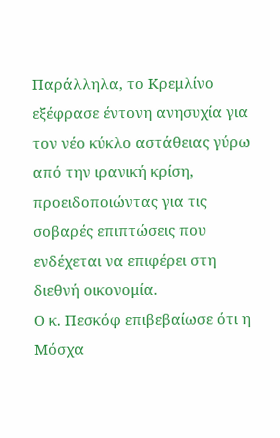Παράλληλα, το Κρεμλίνο εξέφρασε έντονη ανησυχία για τον νέο κύκλο αστάθειας γύρω από την ιρανική κρίση, προειδοποιώντας για τις σοβαρές επιπτώσεις που ενδέχεται να επιφέρει στη διεθνή οικονομία.
Ο κ. Πεσκόφ επιβεβαίωσε ότι η Μόσχα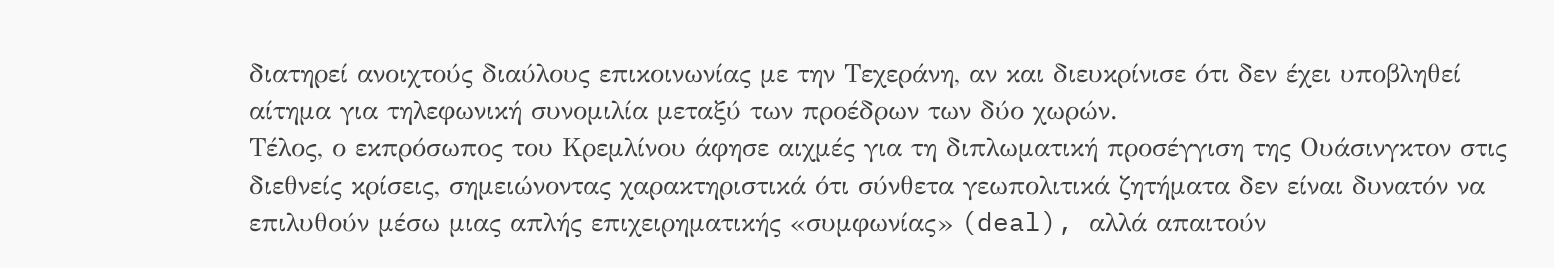διατηρεί ανοιχτούς διαύλους επικοινωνίας με την Τεχεράνη, αν και διευκρίνισε ότι δεν έχει υποβληθεί αίτημα για τηλεφωνική συνομιλία μεταξύ των προέδρων των δύο χωρών.
Τέλος, ο εκπρόσωπος του Κρεμλίνου άφησε αιχμές για τη διπλωματική προσέγγιση της Ουάσινγκτον στις διεθνείς κρίσεις, σημειώνοντας χαρακτηριστικά ότι σύνθετα γεωπολιτικά ζητήματα δεν είναι δυνατόν να επιλυθούν μέσω μιας απλής επιχειρηματικής «συμφωνίας» (deal), αλλά απαιτούν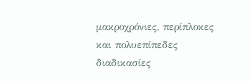μακροχρόνιες, περίπλοκες και πολυεπίπεδες διαδικασίες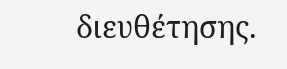διευθέτησης.